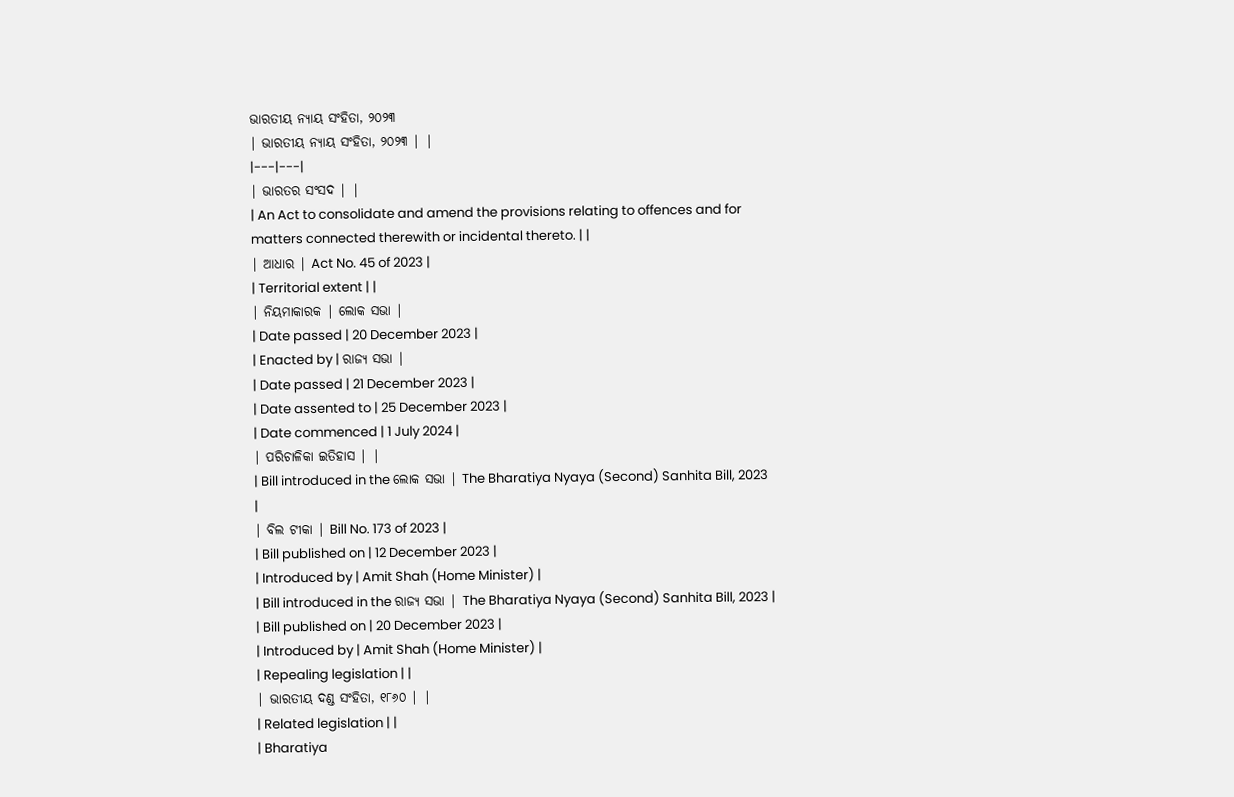ଭାରତୀୟ ନ୍ୟାୟ ସଂହିତା, ୨୦୨୩
| ଭାରତୀୟ ନ୍ୟାୟ ସଂହିତା, ୨୦୨୩ | |
|---|---|
| ଭାରତର ସଂସଦ | |
| An Act to consolidate and amend the provisions relating to offences and for matters connected therewith or incidental thereto. | |
| ଆଧାର | Act No. 45 of 2023 |
| Territorial extent | |
| ନିୟମାକାରକ | ଲୋକ ସଭା |
| Date passed | 20 December 2023 |
| Enacted by | ରାଜ୍ୟ ସଭା |
| Date passed | 21 December 2023 |
| Date assented to | 25 December 2023 |
| Date commenced | 1 July 2024 |
| ପରିଚାଳିକା ଇତିହାସ | |
| Bill introduced in the ଲୋକ ସଭା | The Bharatiya Nyaya (Second) Sanhita Bill, 2023 |
| ବିଲ ଟୀକା | Bill No. 173 of 2023 |
| Bill published on | 12 December 2023 |
| Introduced by | Amit Shah (Home Minister) |
| Bill introduced in the ରାଜ୍ୟ ସଭା | The Bharatiya Nyaya (Second) Sanhita Bill, 2023 |
| Bill published on | 20 December 2023 |
| Introduced by | Amit Shah (Home Minister) |
| Repealing legislation | |
| ଭାରତୀୟ ଦଣ୍ଡ ସଂହିତା, ୧୮୬୦ | |
| Related legislation | |
| Bharatiya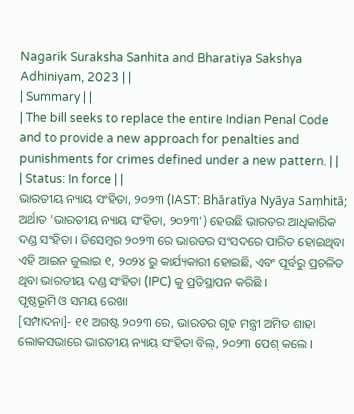Nagarik Suraksha Sanhita and Bharatiya Sakshya Adhiniyam, 2023 | |
| Summary | |
| The bill seeks to replace the entire Indian Penal Code and to provide a new approach for penalties and punishments for crimes defined under a new pattern. | |
| Status: In force | |
ଭାରତୀୟ ନ୍ୟାୟ ସଂହିତା, ୨୦୨୩ (IAST: Bhāratīya Nyāya Saṃhitā; ଅର୍ଥାତ 'ଭାରତୀୟ ନ୍ୟାୟ ସଂହିତା, ୨୦୨୩') ହେଉଛି ଭାରତର ଆଧିକାରିକ ଦଣ୍ଡ ସଂହିତା । ଡିସେମ୍ବର ୨୦୨୩ ରେ ଭାରତର ସଂସଦରେ ପାରିତ ହୋଇଥିବା ଏହି ଆଇନ ଜୁଲାଇ ୧, ୨୦୨୪ ରୁ କାର୍ଯ୍ୟକାରୀ ହୋଇଛି, ଏବଂ ପୂର୍ବରୁ ପ୍ରଚଳିତ ଥିବା ଭାରତୀୟ ଦଣ୍ଡ ସଂହିତା (IPC) କୁ ପ୍ରତିସ୍ଥାପନ କରିଛି ।
ପୃଷ୍ଠଭୂମି ଓ ସମୟ ରେଖା
[ସମ୍ପାଦନା]- ୧୧ ଅଗଷ୍ଟ ୨୦୨୩ ରେ, ଭାରତର ଗୃହ ମନ୍ତ୍ରୀ ଅମିତ ଶାହା ଲୋକସଭାରେ ଭାରତୀୟ ନ୍ୟାୟ ସଂହିତା ବିଲ୍, ୨୦୨୩ ପେଶ୍ କଲେ ।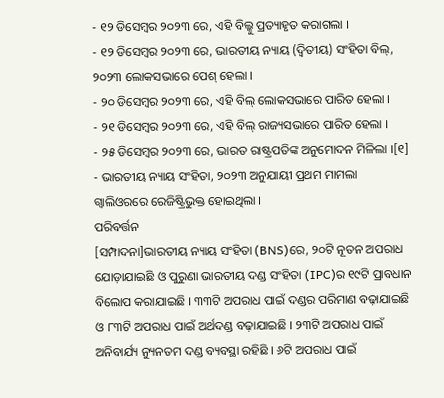- ୧୨ ଡିସେମ୍ବର ୨୦୨୩ ରେ, ଏହି ବିଲ୍କୁ ପ୍ରତ୍ୟାହୃତ କରାଗଲା ।
- ୧୨ ଡିସେମ୍ବର ୨୦୨୩ ରେ, ଭାରତୀୟ ନ୍ୟାୟ (ଦ୍ୱିତୀୟ) ସଂହିତା ବିଲ୍, ୨୦୨୩ ଲୋକସଭାରେ ପେଶ୍ ହେଲା ।
- ୨୦ ଡିସେମ୍ବର ୨୦୨୩ ରେ, ଏହି ବିଲ୍ ଲୋକସଭାରେ ପାରିତ ହେଲା ।
- ୨୧ ଡିସେମ୍ବର ୨୦୨୩ ରେ, ଏହି ବିଲ୍ ରାଜ୍ୟସଭାରେ ପାରିତ ହେଲା ।
- ୨୫ ଡିସେମ୍ବର ୨୦୨୩ ରେ, ଭାରତ ରାଷ୍ଟ୍ରପତିଙ୍କ ଅନୁମୋଦନ ମିଳିଲା ।[୧]
- ଭାରତୀୟ ନ୍ୟାୟ ସଂହିତା, ୨୦୨୩ ଅନୁଯାୟୀ ପ୍ରଥମ ମାମଲା ଗ୍ୱାଲିଓରରେ ରେଜିଷ୍ଟ୍ରିଭୁକ୍ତ ହୋଇଥିଲା ।
ପରିବର୍ତ୍ତନ
[ସମ୍ପାଦନା]ଭାରତୀୟ ନ୍ୟାୟ ସଂହିତା (BNS)ରେ, ୨୦ଟି ନୂତନ ଅପରାଧ ଯୋଡ଼ାଯାଇଛି ଓ ପୁରୁଣା ଭାରତୀୟ ଦଣ୍ଡ ସଂହିତା (IPC)ର ୧୯ଟି ପ୍ରାବଧାନ ବିଲୋପ କରାଯାଇଛି । ୩୩ଟି ଅପରାଧ ପାଇଁ ଦଣ୍ଡର ପରିମାଣ ବଢ଼ାଯାଇଛି ଓ ୮୩ଟି ଅପରାଧ ପାଇଁ ଅର୍ଥଦଣ୍ଡ ବଢ଼ାଯାଇଛି । ୨୩ଟି ଅପରାଧ ପାଇଁ ଅନିବାର୍ଯ୍ୟ ନ୍ୟୁନତମ ଦଣ୍ଡ ବ୍ୟବସ୍ଥା ରହିଛି । ୬ଟି ଅପରାଧ ପାଇଁ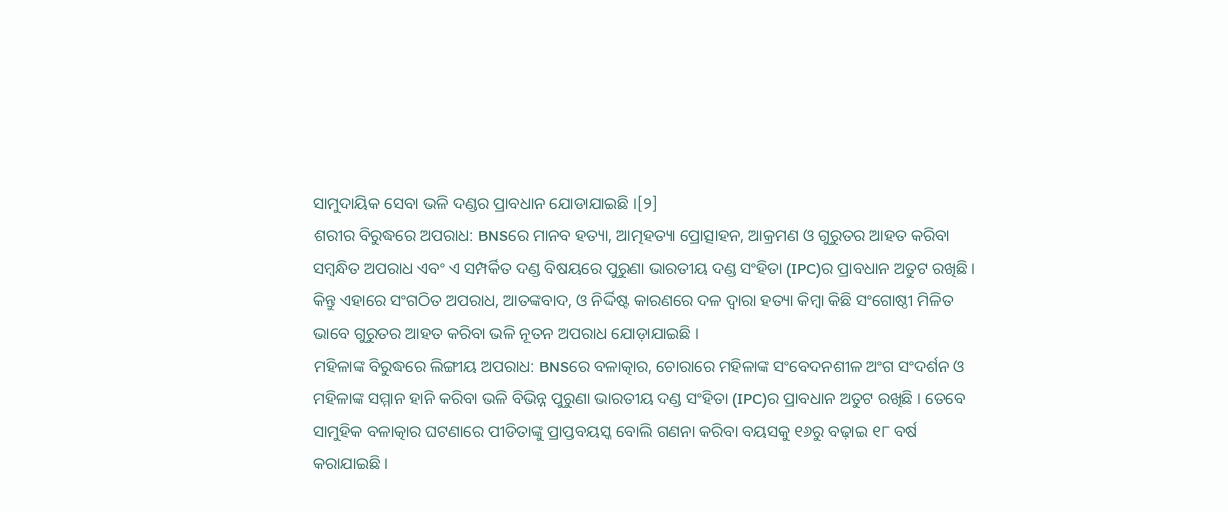ସାମୁଦାୟିକ ସେବା ଭଳି ଦଣ୍ଡର ପ୍ରାବଧାନ ଯୋଡାଯାଇଛି ।[୨]
ଶରୀର ବିରୁଦ୍ଧରେ ଅପରାଧ: BNSରେ ମାନବ ହତ୍ୟା, ଆତ୍ମହତ୍ୟା ପ୍ରୋତ୍ସାହନ, ଆକ୍ରମଣ ଓ ଗୁରୁତର ଆହତ କରିବା ସମ୍ବନ୍ଧିତ ଅପରାଧ ଏବଂ ଏ ସମ୍ପର୍କିତ ଦଣ୍ଡ ବିଷୟରେ ପୁରୁଣା ଭାରତୀୟ ଦଣ୍ଡ ସଂହିତା (IPC)ର ପ୍ରାବଧାନ ଅତୁଟ ରଖିଛି । କିନ୍ତୁ ଏହାରେ ସଂଗଠିତ ଅପରାଧ, ଆତଙ୍କବାଦ, ଓ ନିର୍ଦ୍ଦିଷ୍ଟ କାରଣରେ ଦଳ ଦ୍ୱାରା ହତ୍ୟା କିମ୍ବା କିଛି ସଂଗୋଷ୍ଠୀ ମିଳିତ ଭାବେ ଗୁରୁତର ଆହତ କରିବା ଭଳି ନୂତନ ଅପରାଧ ଯୋଡ଼ାଯାଇଛି ।
ମହିଳାଙ୍କ ବିରୁଦ୍ଧରେ ଲିଙ୍ଗୀୟ ଅପରାଧ: BNSରେ ବଳାତ୍କାର, ଚୋରାରେ ମହିଳାଙ୍କ ସଂବେଦନଶୀଳ ଅଂଗ ସଂଦର୍ଶନ ଓ ମହିଳାଙ୍କ ସମ୍ମାନ ହାନି କରିବା ଭଳି ବିଭିନ୍ନ ପୁରୁଣା ଭାରତୀୟ ଦଣ୍ଡ ସଂହିତା (IPC)ର ପ୍ରାବଧାନ ଅତୁଟ ରଖିଛି । ତେବେ ସାମୁହିକ ବଳାତ୍କାର ଘଟଣାରେ ପୀଡିତାଙ୍କୁ ପ୍ରାପ୍ତବୟସ୍କ ବୋଲି ଗଣନା କରିବା ବୟସକୁ ୧୬ରୁ ବଢ଼ାଇ ୧୮ ବର୍ଷ କରାଯାଇଛି ।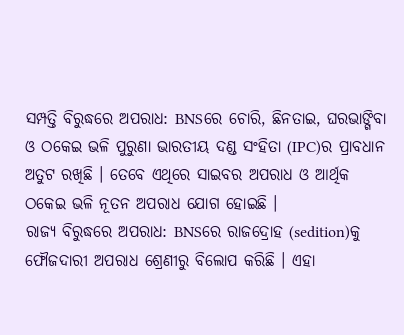ସମ୍ପତ୍ତି ବିରୁଦ୍ଧରେ ଅପରାଧ: BNSରେ ଚୋରି, ଛିନତାଇ, ଘରଭାଙ୍ଗିବା ଓ ଠକେଇ ଭଳି ପୁରୁଣା ଭାରତୀୟ ଦଣ୍ଡ ସଂହିତା (IPC)ର ପ୍ରାବଧାନ ଅତୁଟ ରଖିଛି । ତେବେ ଏଥିରେ ସାଇବର ଅପରାଧ ଓ ଆର୍ଥିକ ଠକେଇ ଭଳି ନୂତନ ଅପରାଧ ଯୋଗ ହୋଇଛି ।
ରାଜ୍ୟ ବିରୁଦ୍ଧରେ ଅପରାଧ: BNSରେ ରାଜଦ୍ରୋହ (sedition)କୁ ଫୌଜଦାରୀ ଅପରାଧ ଶ୍ରେଣୀରୁ ବିଲୋପ କରିଛି । ଏହା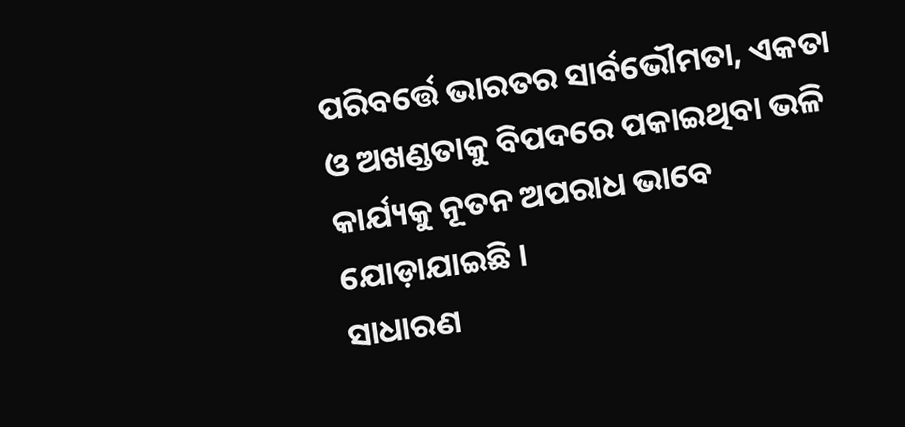ପରିବର୍ତ୍ତେ ଭାରତର ସାର୍ବଭୌମତା, ଏକତା ଓ ଅଖଣ୍ଡତାକୁ ବିପଦରେ ପକାଇଥିବା ଭଳି କାର୍ଯ୍ୟକୁ ନୂତନ ଅପରାଧ ଭାବେ ଯୋଡ଼ାଯାଇଛି ।
ସାଧାରଣ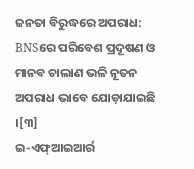ଜନତା ବିରୁଦ୍ଧରେ ଅପରାଧ: BNSରେ ପରିବେଶ ପ୍ରଦୂଷଣ ଓ ମାନବ ଚାଲାଣ ଭଳି ନୂତନ ଅପରାଧ ଭାବେ ଯୋଡ଼ାଯାଇଛି ।[୩]
ଇ-ଏଫ୍ଆଇଆର୍ର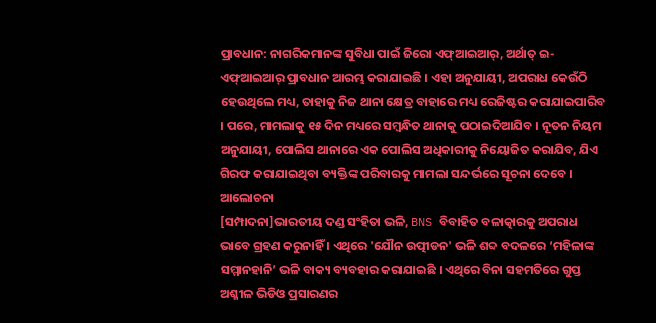ପ୍ରାବଧାନ: ନାଗରିକମାନଙ୍କ ସୁବିଧା ପାଇଁ ଜିରୋ ଏଫ୍ଆଇଆର୍, ଅର୍ଥାତ୍ ଇ-ଏଫ୍ଆଇଆର୍ ପ୍ରାବଧାନ ଆରମ୍ଭ କରାଯାଇଛି । ଏହା ଅନୁଯାୟୀ, ଅପରାଧ କେଉଁଠି ହେଉଥିଲେ ମଧ୍ୟ, ତାହାକୁ ନିଜ ଥାନା କ୍ଷେତ୍ର ବାହାରେ ମଧ୍ୟ ରେଜିଷ୍ଟର କରାଯାଇପାରିବ । ପରେ, ମାମଲାକୁ ୧୫ ଦିନ ମଧ୍ୟରେ ସମ୍ବନ୍ଧିତ ଥାନାକୁ ପଠାଇଦିଆଯିବ । ନୂତନ ନିୟମ ଅନୁଯାୟୀ, ପୋଲିସ ଥାନାରେ ଏକ ପୋଲିସ ଅଧିକାରୀକୁ ନିୟୋଜିତ କରାଯିବ, ଯିଏ ଗିରଫ କରାଯାଇଥିବା ବ୍ୟକ୍ତିଙ୍କ ପରିବାରକୁ ମାମଲା ସନ୍ଦର୍ଭରେ ସୂଚନା ଦେବେ ।
ଆଲୋଚନା
[ସମ୍ପାଦନା]ଭାରତୀୟ ଦଣ୍ଡ ସଂହିତା ଭଳି, BNS ବିବାହିତ ବଳାତ୍କାରକୁ ଅପରାଧ ଭାବେ ଗ୍ରହଣ କରୁନାହିଁ । ଏଥିରେ 'ଯୌନ ଉତ୍ପୀଡନ' ଭଳି ଶବ୍ଦ ବଦଳରେ ‘ମହିଳାଙ୍କ ସମ୍ମାନହାନି’ ଭଳି ବାକ୍ୟ ବ୍ୟବହାର କରାଯାଇଛି । ଏଥିରେ ବିନା ସହମତିରେ ଗୁପ୍ତ ଅଶ୍ଳୀଳ ଭିଡିଓ ପ୍ରସାରଣର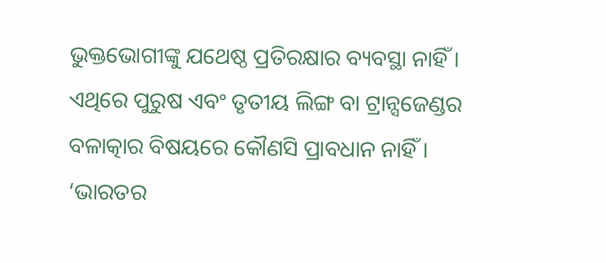ଭୁକ୍ତଭୋଗୀଙ୍କୁ ଯଥେଷ୍ଠ ପ୍ରତିରକ୍ଷାର ବ୍ୟବସ୍ଥା ନାହିଁ । ଏଥିରେ ପୁରୁଷ ଏବଂ ତୃତୀୟ ଲିଙ୍ଗ ବା ଟ୍ରାନ୍ସଜେଣ୍ଡର ବଳାତ୍କାର ବିଷୟରେ କୌଣସି ପ୍ରାବଧାନ ନାହିଁ ।
‘ଭାରତର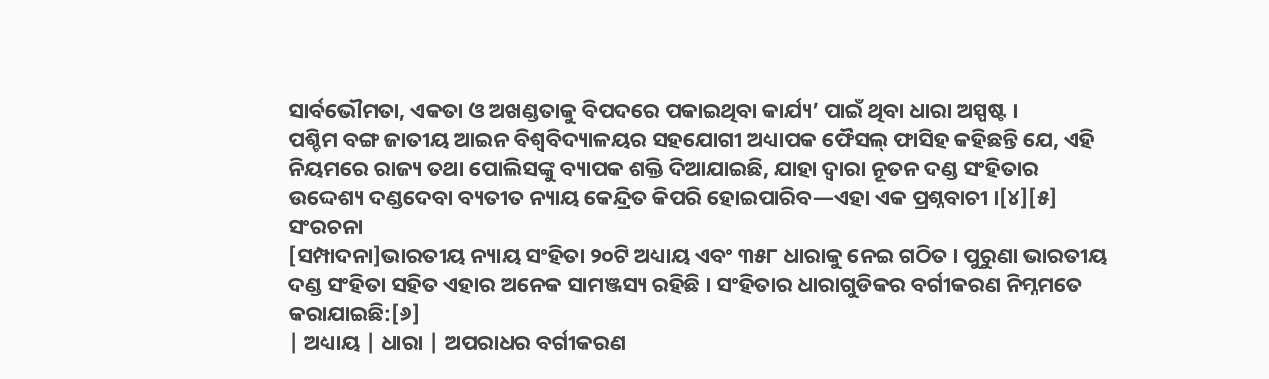ସାର୍ବଭୌମତା, ଏକତା ଓ ଅଖଣ୍ଡତାକୁ ବିପଦରେ ପକାଇଥିବା କାର୍ଯ୍ୟ’ ପାଇଁ ଥିବା ଧାରା ଅସ୍ପଷ୍ଟ ।
ପଶ୍ଚିମ ବଙ୍ଗ ଜାତୀୟ ଆଇନ ବିଶ୍ୱବିଦ୍ୟାଳୟର ସହଯୋଗୀ ଅଧ୍ୟାପକ ଫୈସଲ୍ ଫାସିହ କହିଛନ୍ତି ଯେ, ଏହି ନିୟମରେ ରାଜ୍ୟ ତଥା ପୋଲିସଙ୍କୁ ବ୍ୟାପକ ଶକ୍ତି ଦିଆଯାଇଛି, ଯାହା ଦ୍ଵାରା ନୂତନ ଦଣ୍ଡ ସଂହିତାର ଉଦ୍ଦେଶ୍ୟ ଦଣ୍ଡଦେବା ବ୍ୟତୀତ ନ୍ୟାୟ କେନ୍ଦ୍ରିତ କିପରି ହୋଇପାରିବ—ଏହା ଏକ ପ୍ରଶ୍ନବାଚୀ ।[୪][୫]
ସଂରଚନା
[ସମ୍ପାଦନା]ଭାରତୀୟ ନ୍ୟାୟ ସଂହିତା ୨୦ଟି ଅଧ୍ୟାୟ ଏବଂ ୩୫୮ ଧାରାକୁ ନେଇ ଗଠିତ । ପୁରୁଣା ଭାରତୀୟ ଦଣ୍ଡ ସଂହିତା ସହିତ ଏହାର ଅନେକ ସାମଞ୍ଜସ୍ୟ ରହିଛି । ସଂହିତାର ଧାରାଗୁଡିକର ବର୍ଗୀକରଣ ନିମ୍ନମତେ କରାଯାଇଛି:[୬]
| ଅଧ୍ୟାୟ | ଧାରା | ଅପରାଧର ବର୍ଗୀକରଣ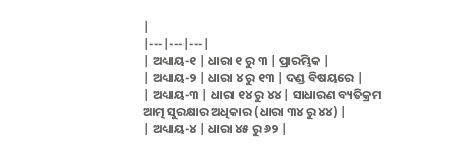|
|---|---|---|
| ଅଧ୍ୟାୟ-୧ | ଧାରା ୧ ରୁ ୩ | ପ୍ରାରମ୍ଭିକ |
| ଅଧ୍ୟାୟ-୨ | ଧାରା ୪ ରୁ ୧୩ | ଦଣ୍ଡ ବିଷୟରେ |
| ଅଧ୍ୟାୟ-୩ | ଧାରା ୧୪ ରୁ ୪୪ | ସାଧାରଣ ବ୍ୟତିକ୍ରମ
ଆତ୍ମ ସୁରକ୍ଷାର ଅଧିକାର (ଧାରା ୩୪ ରୁ ୪୪) |
| ଅଧ୍ୟାୟ-୪ | ଧାରା ୪୫ ରୁ ୬୨ |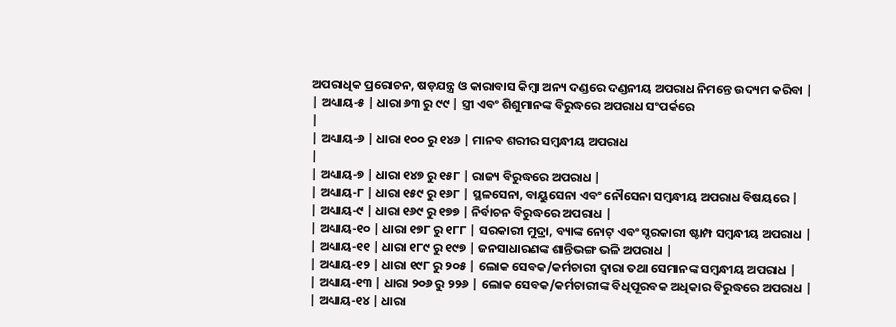ଅପରାଧିକ ପ୍ରରୋଚନ, ଷଡ଼ଯନ୍ତ୍ର ଓ କାରାବାସ କିମ୍ବା ଅନ୍ୟ ଦଣ୍ଡରେ ଦଣ୍ଡନୀୟ ଅପରାଧ ନିମନ୍ତେ ଉଦ୍ୟମ କରିବା |
| ଅଧ୍ୟାୟ-୫ | ଧାରା ୬୩ ରୁ ୯୯ | ସ୍ତ୍ରୀ ଏବଂ ଶିଶୁମାନଙ୍କ ବିରୁଦ୍ଧରେ ଅପରାଧ ସଂପର୍କରେ
|
| ଅଧ୍ୟାୟ-୬ | ଧାରା ୧୦୦ ରୁ ୧୪୬ | ମାନବ ଶରୀର ସମ୍ବନ୍ଧୀୟ ଅପରାଧ
|
| ଅଧ୍ୟାୟ-୭ | ଧାରା ୧୪୭ ରୁ ୧୫୮ | ରାଜ୍ୟ ବିରୁଦ୍ଧରେ ଅପରାଧ |
| ଅଧ୍ୟାୟ-୮ | ଧାରା ୧୫୯ ରୁ ୧୬୮ | ସ୍ଥଳସେନା, ବାୟୁସେନା ଏବଂ ନୌସେନା ସମ୍ବନ୍ଧୀୟ ଅପରାଧ ବିଷୟରେ |
| ଅଧ୍ୟାୟ-୯ | ଧାରା ୧୬୯ ରୁ ୧୭୭ | ନିର୍ବାଚନ ବିରୁଦ୍ଧରେ ଅପରାଧ |
| ଅଧ୍ୟାୟ-୧୦ | ଧାରା ୧୭୮ ରୁ ୧୮୮ | ସରକାରୀ ମୁଦ୍ରା, ବ୍ୟାଙ୍କ ନୋଟ୍ ଏବଂ ସ୍ଦରକାରୀ ଷ୍ଟାମ୍ପ ସମ୍ବନ୍ଧୀୟ ଅପରାଧ |
| ଅଧ୍ୟାୟ-୧୧ | ଧାରା ୧୮୯ ରୁ ୧୯୭ | ଜନସାଧାରଣଙ୍କ ଶାନ୍ତିଭଙ୍ଗ ଭଳି ଅପରାଧ |
| ଅଧ୍ୟାୟ-୧୨ | ଧାରା ୧୯୮ ରୁ ୨୦୫ | ଲୋକ ସେବକ/କର୍ମଚାରୀ ଦ୍ଵାରା ତଥା ସେମାନଙ୍କ ସମ୍ବନ୍ଧୀୟ ଅପରାଧ |
| ଅଧ୍ୟାୟ-୧୩ | ଧାରା ୨୦୬ ରୁ ୨୨୬ | ଲୋକ ସେବକ/କର୍ମଚାରୀଙ୍କ ବିଧିପୂରବକ ଅଧିକାର ବିରୁଦ୍ଧରେ ଅପରାଧ |
| ଅଧ୍ୟାୟ-୧୪ | ଧାରା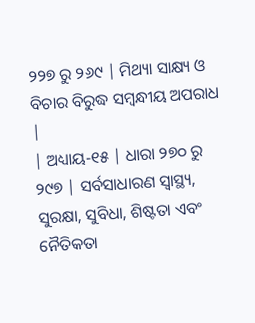୨୨୭ ରୁ ୨୬୯ | ମିଥ୍ୟା ସାକ୍ଷ୍ୟ ଓ ବିଚାର ବିରୁଦ୍ଧ ସମ୍ବନ୍ଧୀୟ ଅପରାଧ |
| ଅଧ୍ୟାୟ-୧୫ | ଧାରା ୨୭୦ ରୁ ୨୯୭ | ସର୍ବସାଧାରଣ ସ୍ୱାସ୍ଥ୍ୟ, ସୁରକ୍ଷା, ସୁବିଧା, ଶିଷ୍ଟତା ଏବଂ ନୈତିକତା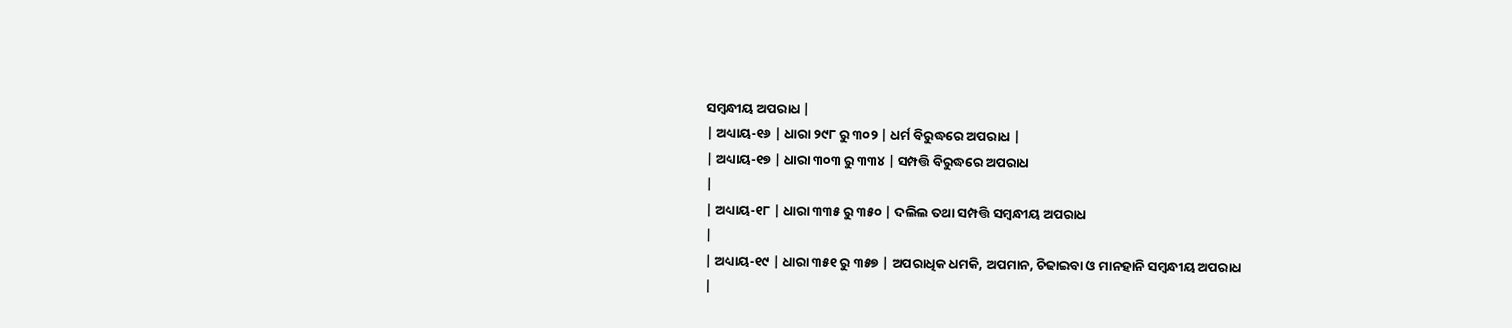ସମ୍ବନ୍ଧୀୟ ଅପରାଧ |
| ଅଧ୍ୟାୟ-୧୬ | ଧାରା ୨୯୮ ରୁ ୩୦୨ | ଧର୍ମ ବିରୁଦ୍ଧରେ ଅପରାଧ |
| ଅଧ୍ୟାୟ-୧୭ | ଧାରା ୩୦୩ ରୁ ୩୩୪ | ସମ୍ପତ୍ତି ବିରୁଦ୍ଧରେ ଅପରାଧ
|
| ଅଧ୍ୟାୟ-୧୮ | ଧାରା ୩୩୫ ରୁ ୩୫୦ | ଦଲିଲ ତଥା ସମ୍ପତ୍ତି ସମ୍ବନ୍ଧୀୟ ଅପରାଧ
|
| ଅଧ୍ୟାୟ-୧୯ | ଧାରା ୩୫୧ ରୁ ୩୫୭ | ଅପରାଧିକ ଧମକି, ଅପମାନ, ଚିଢାଇବା ଓ ମାନହାନି ସମ୍ବନ୍ଧୀୟ ଅପରାଧ
|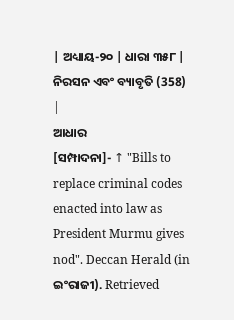| ଅଧ୍ୟାୟ-୨୦ | ଧାରା ୩୫୮ | ନିରସନ ଏବଂ ବ୍ୟାବୃତି (358) |
ଆଧାର
[ସମ୍ପାଦନା]- ↑ "Bills to replace criminal codes enacted into law as President Murmu gives nod". Deccan Herald (in ଇଂରାଜୀ). Retrieved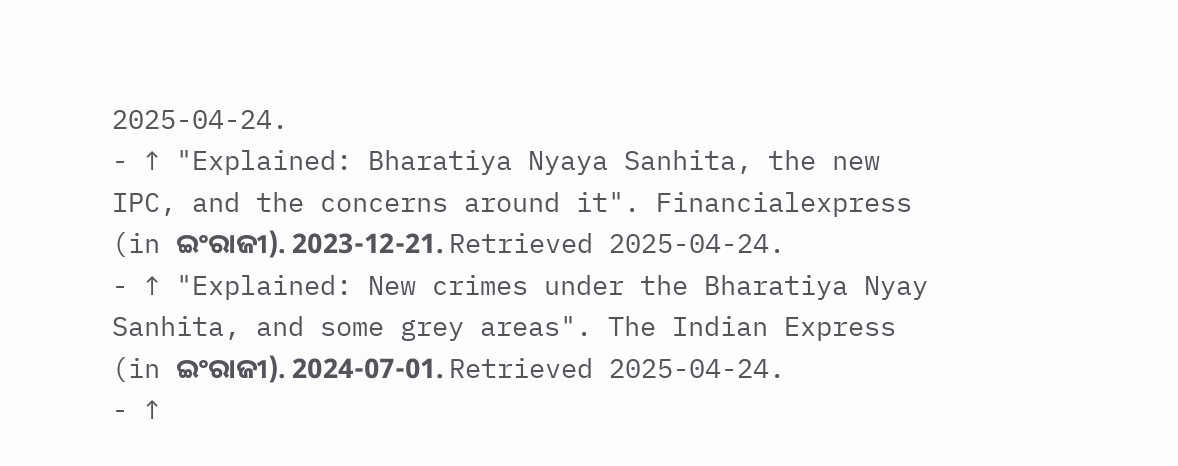2025-04-24.
- ↑ "Explained: Bharatiya Nyaya Sanhita, the new IPC, and the concerns around it". Financialexpress (in ଇଂରାଜୀ). 2023-12-21. Retrieved 2025-04-24.
- ↑ "Explained: New crimes under the Bharatiya Nyay Sanhita, and some grey areas". The Indian Express (in ଇଂରାଜୀ). 2024-07-01. Retrieved 2025-04-24.
- ↑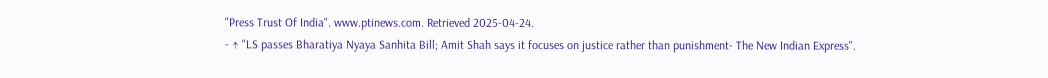"Press Trust Of India". www.ptinews.com. Retrieved 2025-04-24.
- ↑ "LS passes Bharatiya Nyaya Sanhita Bill; Amit Shah says it focuses on justice rather than punishment- The New Indian Express".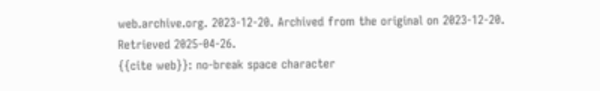web.archive.org. 2023-12-20. Archived from the original on 2023-12-20. Retrieved 2025-04-26.
{{cite web}}: no-break space character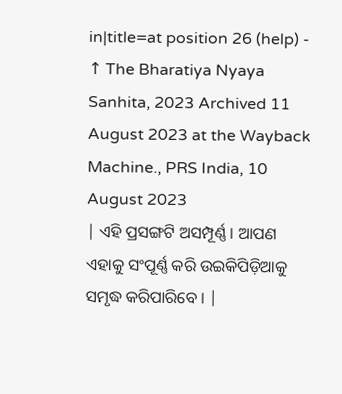in|title=at position 26 (help) - ↑ The Bharatiya Nyaya Sanhita, 2023 Archived 11 August 2023 at the Wayback Machine., PRS India, 10 August 2023
| ଏହି ପ୍ରସଙ୍ଗଟି ଅସମ୍ପୂର୍ଣ୍ଣ । ଆପଣ ଏହାକୁ ସଂପୂର୍ଣ୍ଣ କରି ଉଇକିପିଡ଼ିଆକୁ ସମୃଦ୍ଧ କରିପାରିବେ । |